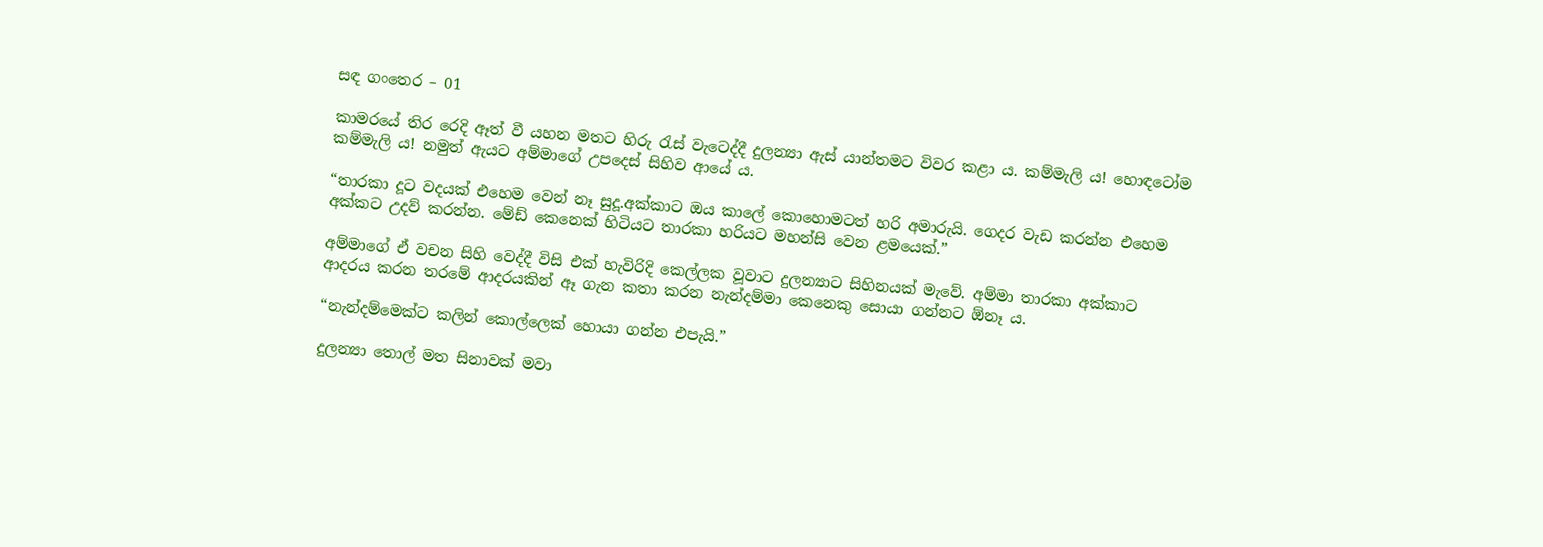සඳ ගංතෙර – 01

කාමරයේ තිර රෙදි ඈත් වී යහන මතට හිරු රැස් වැටෙද්දී දුලන්‍යා ඇස් යාන්තමට විවර කළා ය. කම්මැලි ය! හොඳටෝම කම්මැලි ය! නමුත් ඇයට අම්මාගේ උපදෙස් සිහිව ආයේ ය.

“තාරකා දූට වදයක් එහෙම වෙන් නෑ සුදූ.අක්කාට ඔය කාලේ කොහොමටත් හරි අමාරුයි. ගෙදර වැඩ කරන්න එහෙම අක්කට උදව් කරන්න. මේඩ් කෙනෙක් හිටියට තාරකා හරියට මහන්සි වෙන ළමයෙක්.”

අම්මාගේ ඒ වචන සිහි වෙද්දී විසි එක් හැවිරිදි කෙල්ලක වූවාට දුලන්‍යාට සිහිනයක් මැවේ. අම්මා තාරකා අක්කාට ආදරය කරන තරමේ ආදරයකින් ඈ ගැන කතා කරන නැන්දම්මා කෙනෙකු සොයා ගන්නට ඕනෑ ය.

“නැන්දම්මෙක්ට කලින් කොල්ලෙක් හොයා ගන්න එපැයි.”

දුලන්‍යා තොල් මත සිනාවක් මවා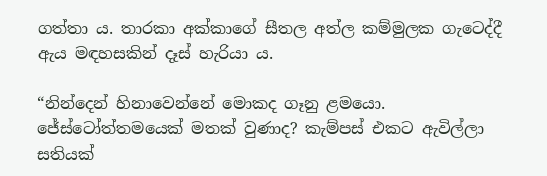ගත්තා ය. තාරකා අක්කාගේ සීතල අත්ල කම්මුලක ගැටෙද්දී ඇය මඳහසකින් දෑස් හැරියා ය.

“නින්දෙන් හිනාවෙන්නේ මොකද ගෑනු ළමයො. ජේස්ටෝත්තමයෙක් මතක් වුණාද? කැම්පස් එකට ඇවිල්ලා සතියක්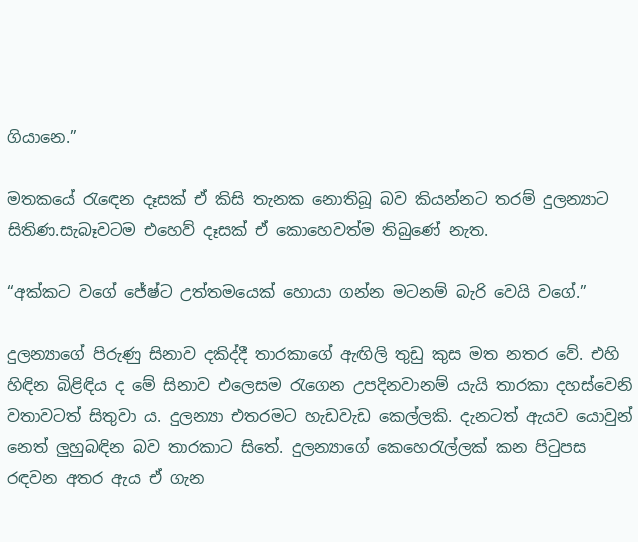ගියානෙ.”

මතකයේ රැඳෙන දෑසක් ඒ කිසි තැනක නොතිබූ බව කියන්නට තරම් දුලන්‍යාට සිතිණ.සැබෑවටම එහෙව් දෑසක් ඒ කොහෙවත්ම තිබුණේ නැත.

“අක්කට වගේ ජේෂ්ට උත්තමයෙක් හොයා ගන්න මටනම් බැරි වෙයි වගේ.”

දුලන්‍යාගේ පිරුණු සිනාව දකිද්දී තාරකාගේ ඇඟිලි තුඩු කුස මත නතර වේ. එහි හිඳින බිළිඳිය ද මේ සිනාව එලෙසම රැගෙන උපදිනවානම් යැයි තාරකා දහස්වෙනි වතාවටත් සිතුවා ය. දුලන්‍යා එතරමට හැඩවැඩ කෙල්ලකි. දැනටත් ඇයව යොවුන් නෙත් ලුහුබඳින බව තාරකාට සිතේ. දුලන්‍යාගේ කෙහෙරැල්ලක් කන පිටුපස රඳවන අතර ඇය ඒ ගැන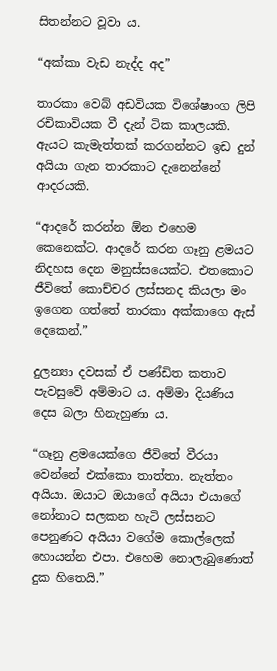සිතන්නට වූවා ය.

“අක්කා වැඩ නැද්ද අද”

තාරකා වෙබ් අඩවියක විශේෂාංග ලිපි රචිකාවියක වී දැන් ටික කාලයකි. ඇයට කැමැත්තක් කරගන්නට ඉඩ දුන් අයියා ගැන තාරකාට දැනෙන්නේ ආදරයකි.

“ආදරේ කරන්න ඕන එහෙම කෙනෙක්ට. ආදරේ කරන ගෑනු ළමයට නිදහස දෙන මනුස්සයෙක්ට. එතකොට ජීවිතේ කොච්චර ලස්සනද කියලා මං ඉගෙන ගත්තේ තාරකා අක්කාගෙ ඇස් දෙකෙන්.”

දුලන්‍යා දවසක් ඒ පණ්ඩිත කතාව පැවසුවේ අම්මාට ය. අම්මා දියණිය දෙස බලා හිනැහුණා ය.

“ගෑනු ළමයෙක්ගෙ ජීවිතේ වීරයා වෙන්නේ එක්කො තාත්තා. නැත්තං අයියා. ඔයාට ඔයාගේ අයියා එයාගේ නෝනාට සලකන හැටි ලස්සනට පෙනුණට අයියා වගේම කොල්ලෙක් හොයන්න එපා. එහෙම නොලැබුණොත් දුක හිතෙයි.”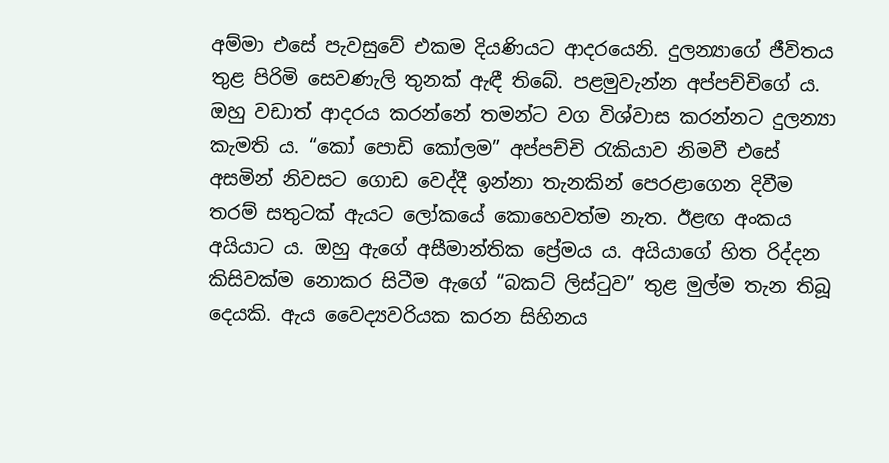අම්මා එසේ පැවසුවේ එකම දියණියට ආදරයෙනි. දුලන්‍යාගේ ජීවිතය තුළ පිරිමි සෙවණැලි තුනක් ඇඳී තිබේ. පළමුවැන්න අප්පච්චිගේ ය. ඔහු වඩාත් ආදරය කරන්නේ තමන්ට වග විශ්වාස කරන්නට දුලන්‍යා කැමති ය. “කෝ පොඩි කෝලම” අප්පච්චි රැකියාව නිමවී එසේ අසමින් නිවසට ගොඩ වෙද්දී ඉන්නා තැනකින් පෙරළාගෙන දිවීම තරම් සතුටක් ඇයට ලෝකයේ කොහෙවත්ම නැත. ඊළඟ අංකය අයියාට ය. ඔහු ඇගේ අසීමාන්තික ප්‍රේමය ය. අයියාගේ හිත රිද්දන කිසිවක්ම නොකර සිටීම ඇගේ “බකට් ලිස්ටුව” තුළ මුල්ම තැන තිබූ දෙයකි. ඇය වෛද්‍යවරියක කරන සිහිනය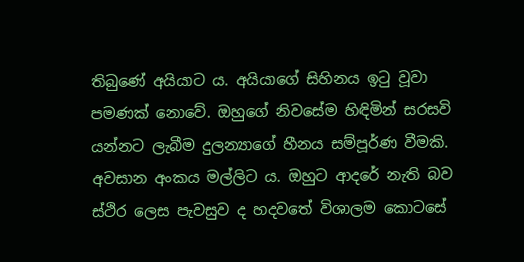තිබුණේ අයියාට ය. අයියාගේ සිහිනය ඉටු වූවා පමණක් නොවේ. ඔහුගේ නිවසේම හිඳිමින් සරසවි යන්නට ලැබීම දුලන්‍යාගේ හීනය සම්පූර්ණ වීමකි. අවසාන අංකය මල්ලිට ය. ඔහුට ආදරේ නැති බව ස්ථිර ලෙස පැවසුව ද හදවතේ විශාලම කොටසේ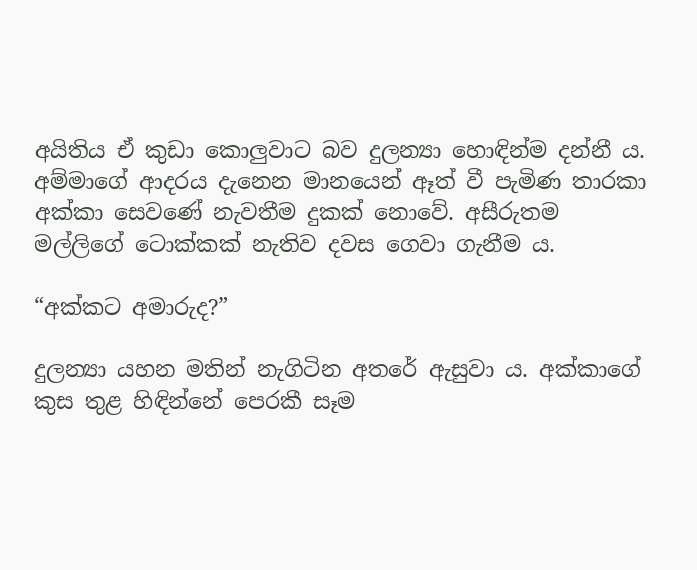අයිතිය ඒ කුඩා කොලුවාට බව දුලන්‍යා හොඳින්ම දන්නී ය. අම්මාගේ ආදරය දැනෙන මානයෙන් ඈත් වී පැමිණ තාරකා අක්කා සෙවණේ නැවතීම දුකක් නොවේ. අසීරුතම මල්ලිගේ ටොක්කක් නැතිව දවස ගෙවා ගැනීම ය.

“අක්කට අමාරුද?”

දුලන්‍යා යහන මතින් නැගිටින අතරේ ඇසුවා ය. අක්කාගේ කුස තුළ හිඳින්නේ පෙරකී සෑම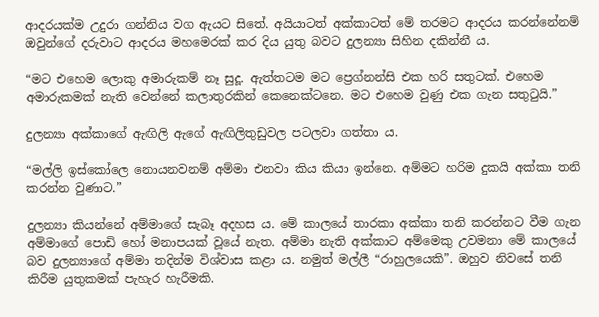ආදරයක්ම උදුරා ගන්නිය වග ඇයට සිතේ. අයියාටත් අක්කාටත් මේ තරමට ආදරය කරන්නේනම් ඔවුන්ගේ දරුවාට ආදරය මහමෙරක් කර දිය යුතු බවට දුලන්‍යා සිහින දකින්නී ය.

“මට එහෙම ලොකු අමාරුකම් නෑ සුදූ. ඇත්තටම මට ප්‍රෙග්නන්සි එක හරි සතුටක්. එහෙම අමාරුකමක් නැති වෙන්නේ කලාතුරකින් කෙනෙක්ටනෙ. මට එහෙම වුණු එක ගැන සතුටුයි.”

දුලන්‍යා අක්කාගේ ඇඟිලි ඇගේ ඇඟිලිතුඩුවල පටලවා ගත්තා ය.

“මල්ලි ඉස්කෝලෙ නොයනවනම් අම්මා එනවා කිය කියා ඉන්නෙ. අම්මට හරිම දුකයි අක්කා තනි කරන්න වුණාට.”

දුලන්‍යා කියන්නේ අම්මාගේ සැබෑ අදහස ය. මේ කාලයේ තාරකා අක්කා තනි කරන්නට වීම ගැන අම්මාගේ පොඩි හෝ මනාපයක් වූයේ නැත. අම්මා නැති අක්කාට අම්මෙකු උවමනා මේ කාලයේ බව දුලන්‍යාගේ අම්මා තදින්ම විශ්වාස කළා ය. නමුත් මල්ලී “රාහුලයෙකි”. ඔහුව නිවසේ තනි කිරීම යුතුකමක් පැහැර හැරීමකි.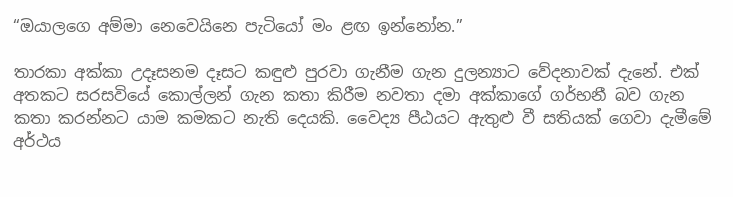“ඔයාලගෙ අම්මා නෙවෙයිනෙ පැටියෝ මං ළඟ ඉන්නෝන.”

තාරකා අක්කා උදෑසනම දෑසට කඳුළු පුරවා ගැනීම ගැන දුලන්‍යාට වේදනාවක් දැනේ. එක් අතකට සරසවියේ කොල්ලන් ගැන කතා කිරීම නවතා දමා අක්කාගේ ගර්භනී බව ගැන කතා කරන්නට යාම කමකට නැති දෙයකි. වෛද්‍ය පීඨයට ඇතුළු වී සතියක් ගෙවා දැමීමේ අර්ථය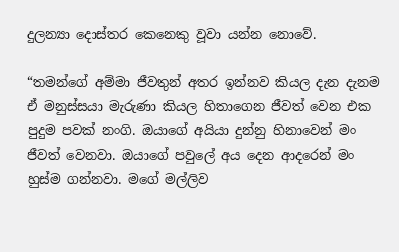දුලන්‍යා දොස්තර කෙනෙකු වූවා යන්න නොවේ.

“තමන්ගේ අම්මා ජීවතුන් අතර ඉන්නව කියල දැන දැනම ඒ මනුස්සයා මැරුණා කියල හිතාගෙන ජීවත් වෙන එක පුදුම පවක් නංගි. ඔයාගේ අයියා දුන්නු හිනාවෙන් මං ජීවත් වෙනවා. ඔයාගේ පවුලේ අය දෙන ආදරෙන් මං හුස්ම ගන්නවා. මගේ මල්ලිව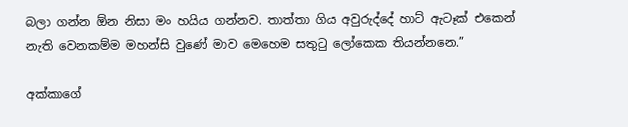බලා ගන්න ඕන නිසා මං හයිය ගන්නව. තාත්තා ගිය අවුරුද්දේ හාට් ඇටෑක් එකෙන් නැති වෙනකම්ම මහන්සි වුණේ මාව මෙහෙම සතුටු ලෝකෙක තියන්නනෙ.”

අක්කාගේ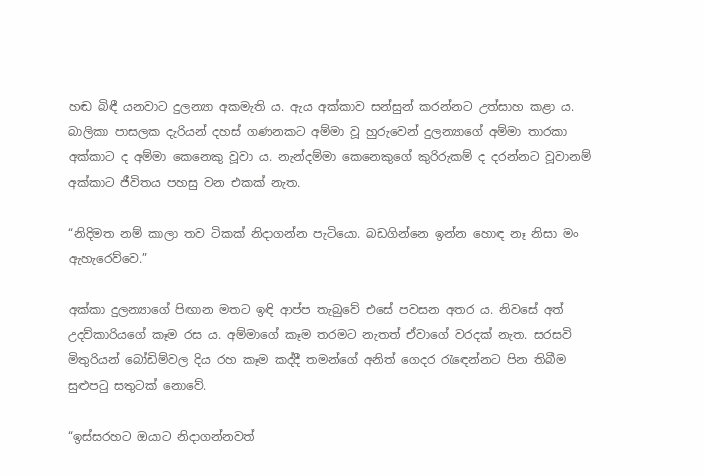හඬ බිඳී යනවාට දුලන්‍යා අකමැති ය. ඇය අක්කාව සන්සුන් කරන්නට උත්සාහ කළා ය. බාලිකා පාසලක දැරියන් දහස් ගණනකට අම්මා වූ හුරුවෙන් දුලන්‍යාගේ අම්මා තාරකා අක්කාට ද අම්මා කෙනෙකු වූවා ය. නැන්දම්මා කෙනෙකුගේ කුරිරුකම් ද දරන්නට වූවානම් අක්කාට ජීවිතය පහසු වන එකක් නැත.

“නිදිමත නම් කාලා තව ටිකක් නිදාගන්න පැටියො. බඩගින්නෙ ඉන්න හොඳ නෑ නිසා මං ඇහැරෙව්වෙ.”

අක්කා දුලන්‍යාගේ පිඟාන මතට ඉඳි ආප්ප තැබුවේ එසේ පවසන අතර ය. නිවසේ අත් උදව්කාරියගේ කෑම රස ය. අම්මාගේ කෑම තරමට නැතත් ඒවාගේ වරදක් නැත. සරසවි මිතුරියන් බෝඩිම්වල දිය රහ කෑම කද්දී තමන්ගේ අනිත් ගෙදර රැඳෙන්නට පින තිබීම සුළුපටු සතුටක් නොවේ.

“ඉස්සරහට ඔයාට නිදාගන්නවත්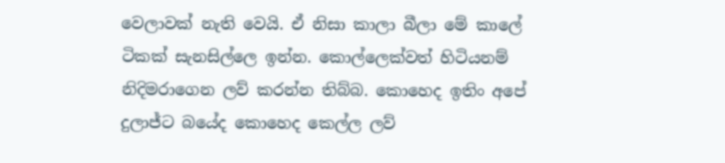වෙලාවක් නැති වෙයි. ඒ නිසා කාලා බීලා මේ කාලේ ටිකක් සැනසිල්ලෙ ඉන්න. කොල්ලෙක්වත් හිටියනම් නිදිමරාගෙන ලව් කරන්න තිබ්බ. කොහෙද ඉතිං අපේ දුලාජ්ට බයේද කොහෙද කෙල්ල ලව්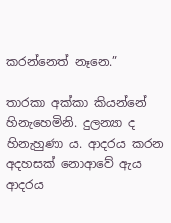කරන්නෙත් නෑනෙ.”

තාරකා අක්කා කියන්නේ හිනැහෙමිනි. දුලන්‍යා ද හිනැහුණා ය. ආදරය කරන අදහසක් නොආවේ ඇය ආදරය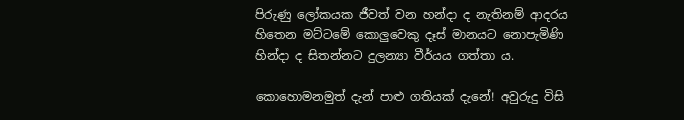පිරුණු ලෝකයක ජීවත් වන හන්දා ද නැතිනම් ආදරය හිතෙන මට්ටමේ කොලුවෙකු දෑස් මානයට නොපැමිණි හින්දා ද සිතන්නට දුලන්‍යා වීර්යය ගත්‍තා ය.

කොහොමනමුත් දැන් පාළු ගතියක් දැනේ! අවුරුදු විසි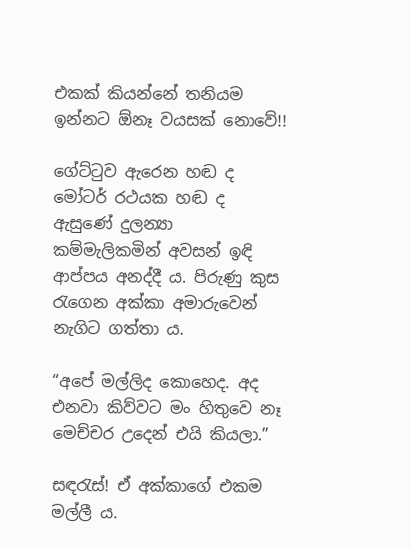එකක් කියන්නේ තනියම ඉන්නට ඕනෑ වයසක් නොවේ!!

ගේට්ටුව ඇරෙන හඬ ද මෝටර් රථයක හඬ ද ඇසුණේ දුලන්‍යා කම්මැලිකමින් අවසන් ඉඳි ආප්පය අනද්දී ය. පිරුණු කුස රැගෙන අක්කා අමාරුවෙන් නැගිට ගත්තා ය.

“අපේ මල්ලිද කොහෙද. අද එනවා කිව්වට මං හිතුවෙ නෑ මෙච්චර උදෙන් එයි කියලා.”

සඳරැස්! ඒ අක්කාගේ එකම මල්ලී ය.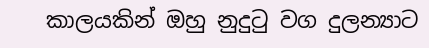කාලයකින් ඔහු නුදුටු වග දුලන්‍යාට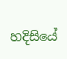හදිසියේ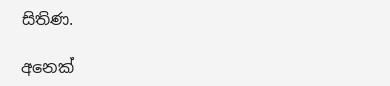සිතිණ.

අනෙක්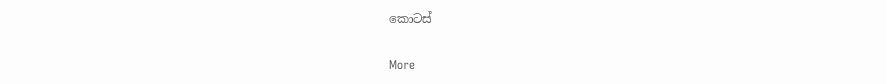කොටස්

More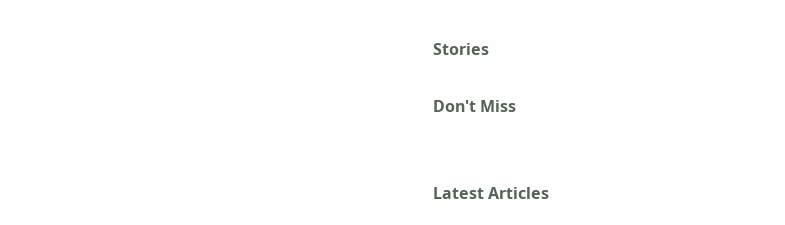Stories

Don't Miss


Latest Articles